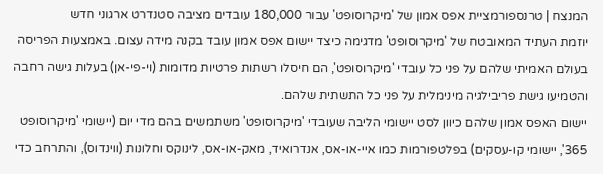המנצח | טרנספורמציית אפס אמון של 'מיקרוסופט' עבור 180,000 עובדים מציבה סטנדרט ארגוני חדש
יוזמת העתיד המאובטח של 'מיקרוסופט' מדגימה כיצד יישום אפס אמון עובד בקנה מידה עצום. באמצעות הפריסה בעולם האמיתי שלהם על פני כל עובדי 'מיקרוסופט', הם חיסלו רשתות פרטיות מדומות (וי-פי-אן) בעלות גישה רחבה והטמיעו גישת פריבילגיה מינימלית על פני כל התשתית שלהם.
יישום האפס אמון שלהם כיוון לסט יישומי הליבה שעובדי 'מיקרוסופט' משתמשים בהם מדי יום (יישומי 'מיקרוסופט 365', יישומי קו-עסקים) בפלטפורמות כמו איי-או-אס, אנדרואיד, מאק-או-אס, לינוקס וחלונות (ווינדוס), והתרחב כדי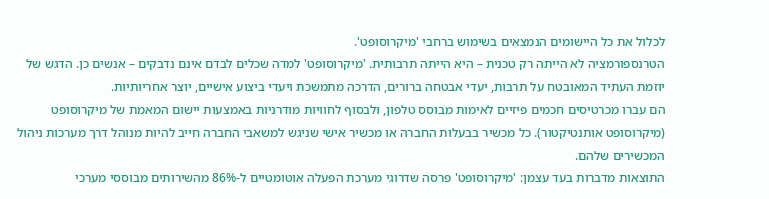לכלול את כל היישומים הנמצאים בשימוש ברחבי 'מיקרוסופט'.
הטרנספורמציה לא הייתה רק טכנית – היא הייתה תרבותית. 'מיקרוסופט' למדה שכלים לבדם אינם נדבקים – אנשים כן. הדגש של יוזמת העתיד המאובטח על תרבות, יעדי אבטחה ברורים, הדרכה מתמשכת ויעדי ביצוע אישיים, יוצר אחריותיות.
הם עברו מכרטיסים חכמים פיזיים לאימות מבוסס טלפון, ולבסוף לחוויות מודרניות באמצעות יישום המאמת של מיקרוסופט (מיקרוסופט אותנטיקטור). כל מכשיר בבעלות החברה או מכשיר אישי שניגש למשאבי החברה חייב להיות מנוהל דרך מערכות ניהול המכשירים שלהם.
התוצאות מדברות בעד עצמן: 'מיקרוסופט' פרסה שדרוגי מערכת הפעלה אוטומטיים ל-86% מהשירותים מבוססי מערכי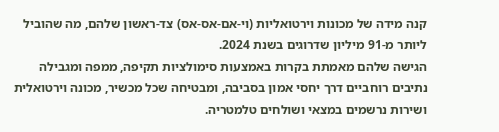קנה מידה של מכונות וירטואליות (וי-אם-אס-אס) צד-ראשון שלהם, מה שהוביל ליותר מ-91 מיליון שדרוגים בשנת 2024.
הגישה שלהם מאמתת בקרות באמצעות סימולציות תקיפה, ממפה ומגבילה נתיבים רוחביים דרך יחסי אמון בסביבה, ומבטיחה שכל מכשיר, מכונה וירטואלית ושירות נרשמים במצאי ושולחים טלמטריה.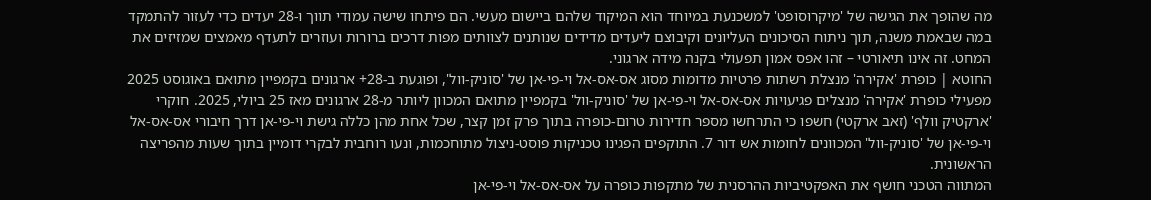מה שהופך את הגישה של 'מיקרוסופט' למשכנעת במיוחד הוא המיקוד שלהם ביישום מעשי. הם פיתחו שישה עמודי תווך ו-28 יעדים כדי לעזור להתמקד במה שבאמת משנה, תוך ניתוח הסיכונים העליונים וקיבוצם ליעדים מדידים שנותנים לצוותים מפות דרכים ברורות ועוזרים לתעדף מאמצים שמזיזים את המחט. זה אינו תיאורטי – זהו אפס אמון תפעולי בקנה מידה ארגוני.
החוטא | כופרת 'אקירה' מנצלת רשתות פרטיות מדומות מסוג אס-אס-אל וי-פי-אן של 'סוניק-וול', ופוגעת ב-28+ ארגונים בקמפיין מתואם באוגוסט 2025
מפעילי כופרת 'אקירה' מנצלים פגיעויות אס-אס-אל וי-פי-אן של 'סוניק-וול' בקמפיין מתואם המכוון ליותר מ-28 ארגונים מאז 25 ביולי, 2025. חוקרי 'ארקטיק וולף' (זאב ארקטי) חשפו כי התרחשו מספר חדירות טרום-כופרה בתוך פרק זמן קצר, שכל אחת מהן כללה גישת וי-פי-אן דרך חיבורי אס-אס-אל וי-פי-אן של 'סוניק-וול' המכוונים לחומות אש דור 7. התוקפים הפגינו טכניקות פוסט-ניצול מתוחכמות, ונעו רוחבית לבקרי דומיין בתוך שעות מהפריצה הראשונית.
המתווה הטכני חושף את האפקטיביות ההרסנית של מתקפות כופרה על אס-אס-אל וי-פי-אן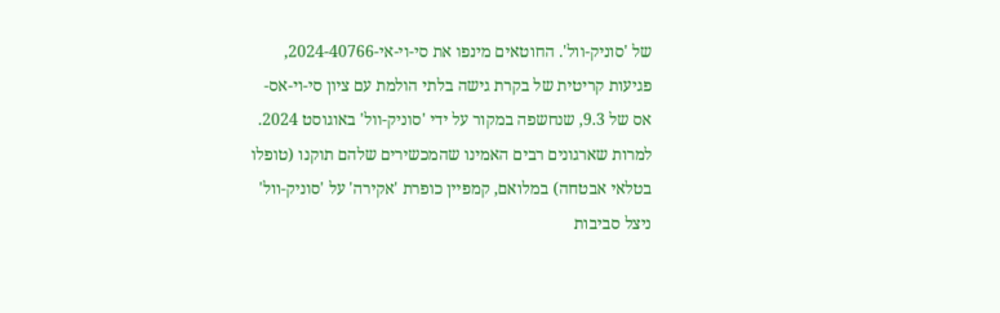של 'סוניק-וול'. החוטאים מינפו את סי-וי-אי-2024-40766, פגיעות קריטית של בקרת גישה בלתי הולמת עם ציון סי-וי-אס-אס של 9.3, שנחשפה במקור על ידי 'סוניק-וול' באוגוסט 2024.
למרות שארגונים רבים האמינו שהמכשירים שלהם תוקנו (טופלו בטלאי אבטחה) במלואם, קמפיין כופרת 'אקירה' על 'סוניק-וול' ניצל סביבות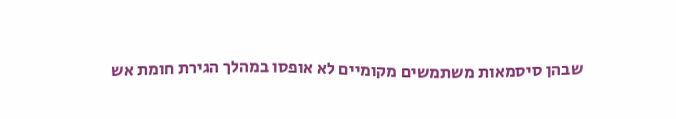שבהן סיסמאות משתמשים מקומיים לא אופסו במהלך הגירת חומת אש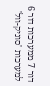דור 7 ממערכות דור 6 למערכות 'סוניק-וול'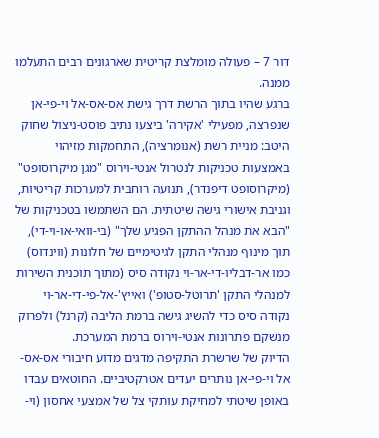דור 7 – פעולה מומלצת קריטית שארגונים רבים התעלמו ממנה.
ברגע שהיו בתוך הרשת דרך גישת אס-אס-אל וי-פי-אן שנפרצה, מפעילי 'אקירה' ביצעו נתיב פוסט-ניצול שחוק היטב: מניית רשת (אנומרציה), התחמקות מזיהוי באמצעות טכניקות לנטרול אנטי-וירוס "מגן מיקרוסופט" (מיקרוסופט דיפנדר), תנועה רוחבית למערכות קריטיות, וגניבת אישורי גישה שיטתית. הם השתמשו בטכניקות של "הבא את מנהל ההתקן הפגיע שלך" (בי-וואי-או-וי-די), תוך מינוף מנהלי התקן לגיטימיים של חלונות (ווינדוס) כמו אר-דבליו-די-אר-וי נקודה סיס (מתוך תוכנית השירות למנהלי התקן 'תרוטל-סטופ') ואייץ'-אל-פי-די-אר-וי נקודה סיס כדי להשיג גישה ברמת הליבה (קרנל) ולפרוק מנשקם פתרונות אנטי-וירוס ברמת המערכת.
הדיוק של שרשרת התקיפה מדגים מדוע חיבורי אס-אס-אל וי-פי-אן נותרים יעדים אטרקטיביים. החוטאים עבדו באופן שיטתי למחיקת עותקי צל של אמצעי אחסון (וי-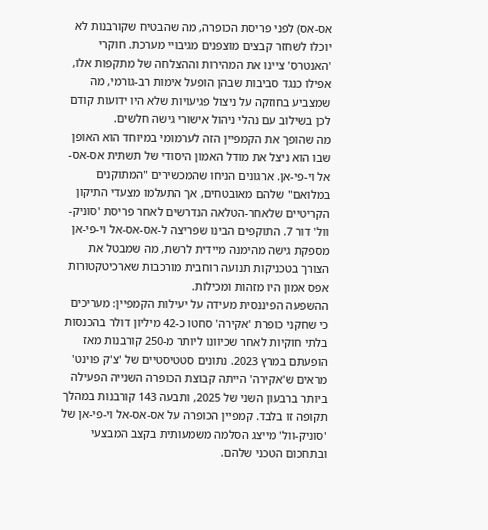אס-אס) לפני פריסת הכופרה, מה שהבטיח שקורבנות לא יוכלו לשחזר קבצים מוצפנים מגיבויי מערכת. חוקרי 'האנטרס' ציינו את המהירות וההצלחה של מתקפות אלו, אפילו כנגד סביבות שבהן הופעל אימות רב-גורמי, מה שמצביע בחוזקה על ניצול פגיעויות שלא היו ידועות קודם לכן בשילוב עם נהלי ניהול אישורי גישה חלשים.
מה שהופך את הקמפיין הזה לערמומי במיוחד הוא האופן שבו הוא ניצל את מודל האמון היסודי של תשתית אס-אס-אל וי-פי-אן. ארגונים הניחו שהמכשירים "המתוקנים במלואם" שלהם מאובטחים, אך התעלמו מצעדי התיקון הקריטיים שלאחר-הטלאה הנדרשים לאחר פריסת 'סוניק-וול' דור 7. התוקפים הבינו שפריצה ל-אס-אס-אל וי-פי-אן מספקת גישה מהימנה מיידית לרשת, מה שמבטל את הצורך בטכניקות תנועה רוחבית מורכבות שארכיטקטורות אפס אמון היו מזהות ומכילות.
ההשפעה הפיננסית מעידה על יעילות הקמפיין: מעריכים כי שחקני כופרת 'אקירה' סחטו כ-42 מיליון דולר בהכנסות בלתי חוקיות לאחר שכיוונו ליותר מ-250 קורבנות מאז הופעתם במרץ 2023. נתונים סטטיסטיים של 'צ'ק פוינט' מראים ש'אקירה' הייתה קבוצת הכופרה השנייה הפעילה ביותר ברבעון השני של 2025, ותבעה 143 קורבנות במהלך תקופה זו בלבד. קמפיין הכופרה על אס-אס-אל וי-פי-אן של 'סוניק-וול' מייצג הסלמה משמעותית בקצב המבצעי ובתחכום הטכני שלהם.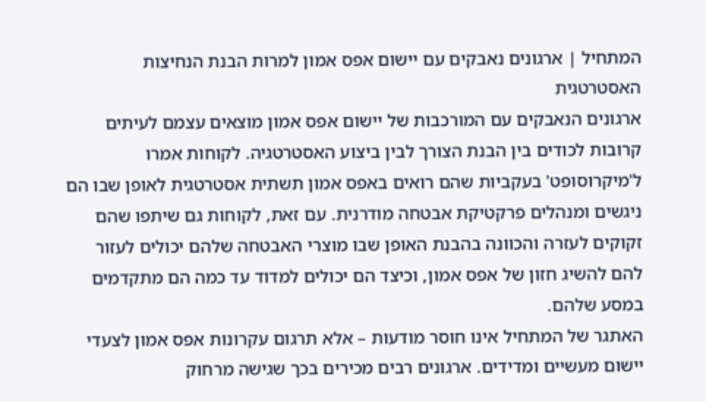המתחיל | ארגונים נאבקים עם יישום אפס אמון למרות הבנת הנחיצות האסטרטגית
ארגונים הנאבקים עם המורכבות של יישום אפס אמון מוצאים עצמם לעיתים קרובות לכודים בין הבנת הצורך לבין ביצוע האסטרטגיה. לקוחות אמרו ל'מיקרוסופט' בעקביות שהם רואים באפס אמון תשתית אסטרטגית לאופן שבו הם ניגשים ומנהלים פרקטיקת אבטחה מודרנית. עם זאת, לקוחות גם שיתפו שהם זקוקים לעזרה והכוונה בהבנת האופן שבו מוצרי האבטחה שלהם יכולים לעזור להם להשיג חזון של אפס אמון, וכיצד הם יכולים למדוד עד כמה הם מתקדמים במסע שלהם.
האתגר של המתחיל אינו חוסר מודעות – אלא תרגום עקרונות אפס אמון לצעדי יישום מעשיים ומדידים. ארגונים רבים מכירים בכך שגישה מרחוק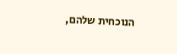הנוכחית שלהם,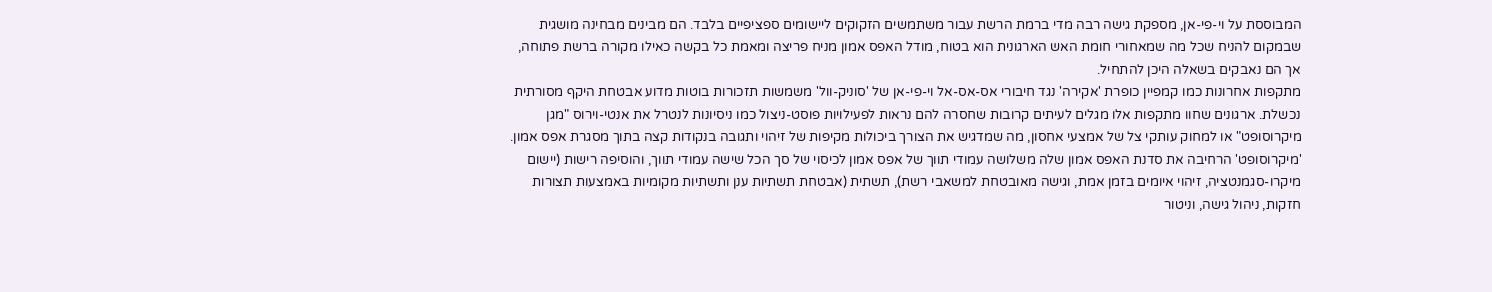המבוססת על וי-פי-אן, מספקת גישה רבה מדי ברמת הרשת עבור משתמשים הזקוקים ליישומים ספציפיים בלבד. הם מבינים מבחינה מושגית שבמקום להניח שכל מה שמאחורי חומת האש הארגונית הוא בטוח, מודל האפס אמון מניח פריצה ומאמת כל בקשה כאילו מקורה ברשת פתוחה, אך הם נאבקים בשאלה היכן להתחיל.
מתקפות אחרונות כמו קמפיין כופרת 'אקירה' נגד חיבורי אס-אס-אל וי-פי-אן של 'סוניק-וול' משמשות תזכורות בוטות מדוע אבטחת היקף מסורתית נכשלת. ארגונים שחוו מתקפות אלו מגלים לעיתים קרובות שחסרה להם נראות לפעילויות פוסט-ניצול כמו ניסיונות לנטרל את אנטי-וירוס "מגן מיקרוסופט" או למחוק עותקי צל של אמצעי אחסון, מה שמדגיש את הצורך ביכולות מקיפות של זיהוי ותגובה בנקודות קצה בתוך מסגרת אפס אמון.
'מיקרוסופט' הרחיבה את סדנת האפס אמון שלה משלושה עמודי תווך של אפס אמון לכיסוי של סך הכל שישה עמודי תווך, והוסיפה רישות (יישום מיקרו-סגמנטציה, זיהוי איומים בזמן אמת, וגישה מאובטחת למשאבי רשת), תשתית (אבטחת תשתיות ענן ותשתיות מקומיות באמצעות תצורות חזקות, ניהול גישה, וניטור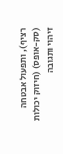רציף), ותפעול אבטחה (סק-אופס) (חיזוק יכולות זיהוי ותגובה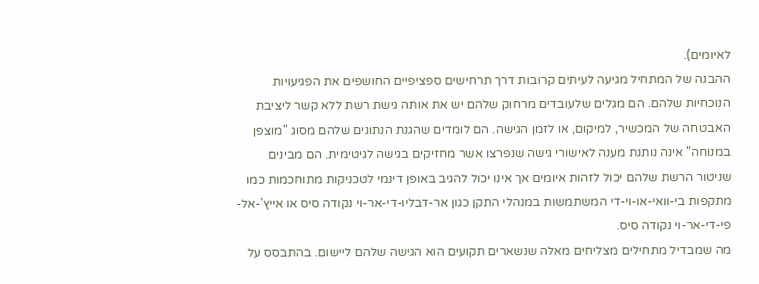לאיומים).
ההבנה של המתחיל מגיעה לעיתים קרובות דרך תרחישים ספציפיים החושפים את הפגיעויות הנוכחיות שלהם. הם מגלים שלעובדים מרחוק שלהם יש את אותה גישת רשת ללא קשר ליציבת האבטחה של המכשיר, למיקום, או לזמן הגישה. הם לומדים שהגנת הנתונים שלהם מסוג "מוצפן במנוחה" אינה נותנת מענה לאישורי גישה שנפרצו אשר מחזיקים בגישה לגיטימית. הם מבינים שניטור הרשת שלהם יכול לזהות איומים אך אינו יכול להגיב באופן דינמי לטכניקות מתוחכמות כמו מתקפות בי-וואי-או-וי-די המשתמשות במנהלי התקן כגון אר-דבליו-די-אר-וי נקודה סיס או אייץ'-אל-פי-די-אר-וי נקודה סיס.
מה שמבדיל מתחילים מצליחים מאלה שנשארים תקועים הוא הגישה שלהם ליישום. בהתבסס על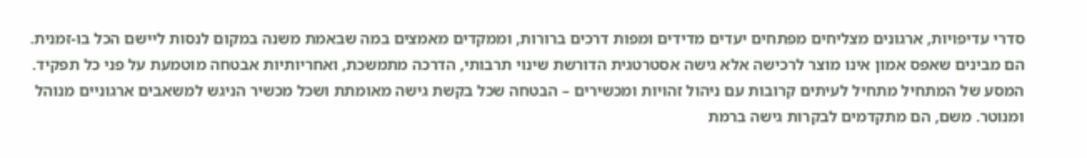סדרי עדיפויות, ארגונים מצליחים מפתחים יעדים מדידים ומפות דרכים ברורות, וממקדים מאמצים במה שבאמת משנה במקום לנסות ליישם הכל בו-זמנית.
הם מבינים שאפס אמון אינו מוצר לרכישה אלא גישה אסטרטגית הדורשת שינוי תרבותי, הדרכה מתמשכת, ואחריותיות אבטחה מוטמעת על פני כל תפקיד.
המסע של המתחיל מתחיל לעיתים קרובות עם ניהול זהויות ומכשירים – הבטחה שכל בקשת גישה מאומתת ושכל מכשיר הניגש למשאבים ארגוניים מנוהל ומנוטר. משם, הם מתקדמים לבקרות גישה ברמת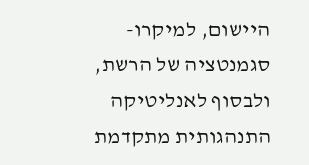היישום, למיקרו-סגמנטציה של הרשת, ולבסוף לאנליטיקה התנהגותית מתקדמת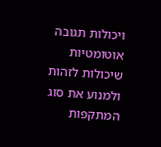ויכולות תגובה אוטומטיות שיכולות לזהות ולמנוע את סוג המתקפות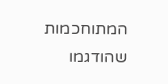המתוחכמות שהודגמו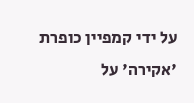על ידי קמפיין כופרת 'אקירה' על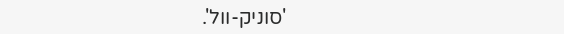'סוניק-וול'.